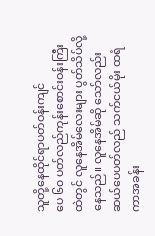သူတို့နေထိုင်ရာပတ်ဝန်းကျင်
ပေ ၆၀ ပတ်လည်ကုန်းစောင်းဝန်းကြီးထဲတွင် လူနေအိမ်လေးများ ပွတ်သိပ်လို့နေသည်။ လူနေအိမ်ဆို သော်လည်း ဆယ်ပေပတ်လည် သက်ငယ်မိုး ထရံကာအခန်း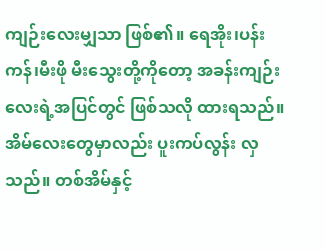ကျဉ်းလေးမျှသာ ဖြစ်၏။ ရေအိုး၊ပန်းကန်၊မီးဖို မီးသွေးတို့ကိုတော့ အခန်းကျဉ်းလေးရဲ့အပြင်တွင် ဖြစ်သလို ထားရသည်။ အိမ်လေးတွေမှာလည်း ပူးကပ်လွန်း လှသည်။ တစ်အိမ်နှင့်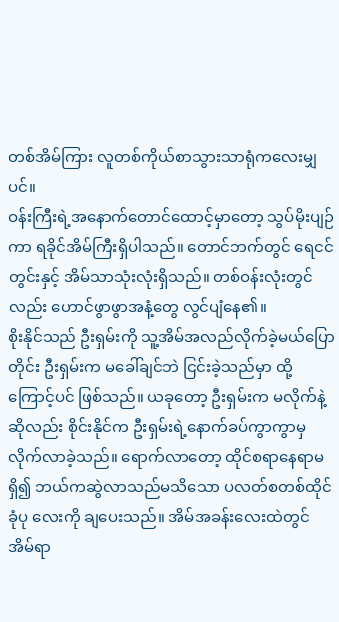တစ်အိမ်ကြား လူတစ်ကိုယ်စာသွားသာရုံကလေးမျှပင်။
ဝန်းကြီးရဲ့အနောက်တောင်ထောင့်မှာတော့ သွပ်မိုးပျဉ်ကာ ရခိုင်အိမ်ကြီးရှိပါသည်။ တောင်ဘက်တွင် ရေငင်တွင်းနှင့် အိမ်သာသုံးလုံးရှိသည်။ တစ်ဝန်းလုံးတွင်လည်း ဟောင်ဖွာဖွာအနံ့တွေ လွင်ပျံနေ၏။
စိုးနိုင်သည် ဦးရှမ်းကို သူ့အိမ်အလည်လိုက်ခဲ့မယ်ပြောတိုင်း ဦးရှမ်းက မခေါ်ချင်ဘဲ ငြင်းခဲ့သည်မှာ ထို့ကြောင့်ပင် ဖြစ်သည်။ ယခုတော့ ဦးရှမ်းက မလိုက်နဲ့ဆိုလည်း စိုင်းနိုင်က ဦးရှမ်းရဲ့နောက်ခပ်ကွာကွာမှ လိုက်လာခဲ့သည်။ ရောက်လာတော့ ထိုင်စရာနေရာမရှိ၍ ဘယ်ကဆွဲလာသည်မသိသော ပလတ်စတစ်ထိုင်ခုံပု လေးကို ချပေးသည်။ အိမ်အခန်းလေးထဲတွင် အိမ်ရာ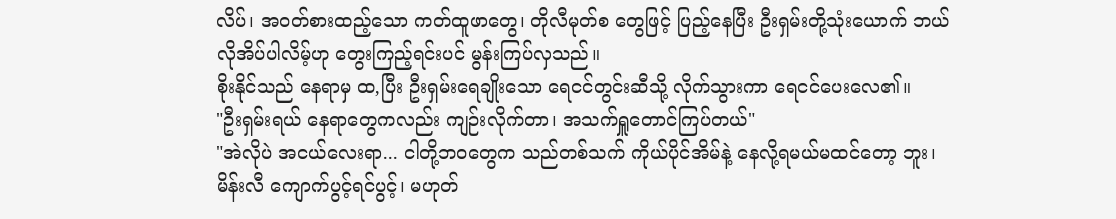လိပ်၊ အဝတ်စားထည့်သော ကတ်ထူဖာတွေ၊ တိုလီမုတ်စ တွေဖြင့် ပြည့်နေပြီး ဦးရှမ်းတို့သုံးယောက် ဘယ်လိုအိပ်ပါလိမ့်ဟု တွေးကြည့်ရင်းပင် မွန်းကြပ်လှသည်။
စိုးနိုင်သည် နေရာမှ ထ,ပြီး ဦးရှမ်းရေချိုးသော ရေငင်တွင်းဆီသို့ လိုက်သွားကာ ရေငင်ပေးလေ၏။
"ဦးရှမ်းရယ် နေရာတွေကလည်း ကျဉ်းလိုက်တာ၊ အသက်ရှူတောင်ကြပ်တယ်"
"အဲလိုပဲ အငယ်လေးရာ... ငါတို့ဘဝတွေက သည်တစ်သက် ကိုယ်ပိုင်အိမ်နဲ့ နေလို့ရမယ်မထင်တော့ ဘူး၊ မိန်းလီ ကျောက်ပွင့်ရင်ပွင့်၊ မဟုတ်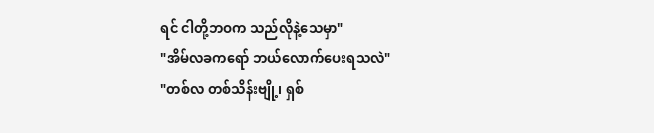ရင် ငါတို့ဘဝက သည်လိုနဲ့သေမှာ"
"အိမ်လခကရော် ဘယ်လောက်ပေးရသလဲ"
"တစ်လ တစ်သိန်းဗျို့၊ ရှစ်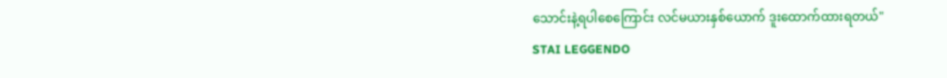သောင်းနဲ့ရပါစေကြောင်း လင်မယားနှစ်ယောက် ဒူးထောက်ထားရတယ်"
STAI LEGGENDO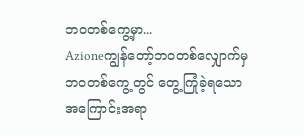ဘဝတစ်ကွေ့မှာ...
Azioneကျွန်တော့်ဘဝတစ်လျှောက်မှ ဘဝတစ်ကွေ့တွင် တွေ့ကြုံခဲ့ရသော အကြောင်းအရာ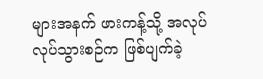များအနက် ဖားကန့်သို့ အလုပ်လုပ်သွားစဉ်က ဖြစ်ပျက်ခဲ့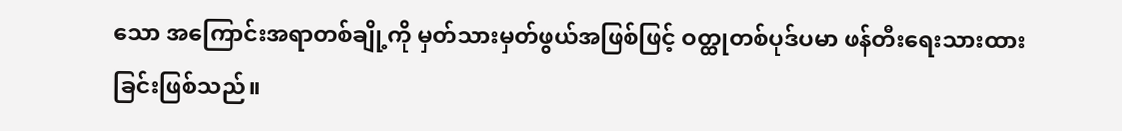သော အကြောင်းအရာတစ်ချို့ကို မှတ်သားမှတ်ဖွယ်အဖြစ်ဖြင့် ဝတ္ထုတစ်ပုဒ်ပမာ ဖန်တီးရေးသားထားခြင်းဖြစ်သည်။